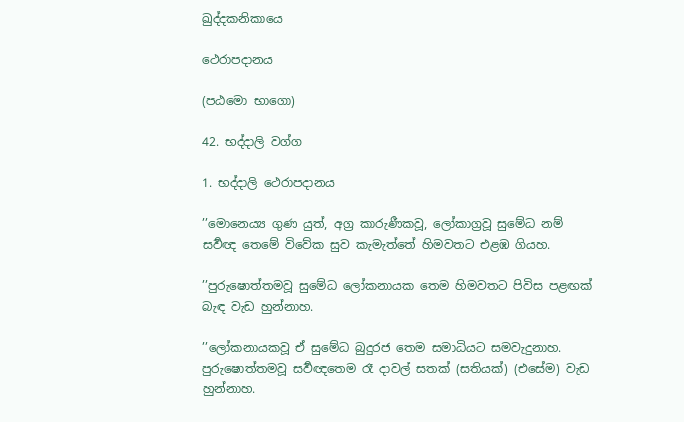ඛුද්දකනිකායෙ

ථෙරාපදානය

(පඨමො භාගො)

42. භද්දාලි වග්ග

1. භද්දාලි ථෙරාපදානය

’’මොනෙය්‍ය ගුණ යුත්, අග්‍ර කාරුණීකවූ, ලෝකාග්‍රවූ සුමේධ නම් සර්‍වඥ තෙමේ විවේක සුව කැමැත්තේ හිමවතට එළඹ ගියහ.

’’පුරුෂොත්තමවූ සුමේධ ලෝකනායක තෙම හිමවතට පිවිස පළඟක් බැඳ වැඩ හුන්නාහ.

’’ලෝකනායකවූ ඒ සුමේධ බුදුරජ තෙම සමාධියට සමවැදුනාහ. පුරුෂොත්තමවූ සර්‍වඥතෙම රෑ දාවල් සතක් (සතියක්) (එසේම) වැඩ හුන්නාහ.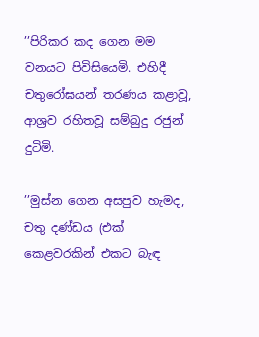’’පිරිකර කද ගෙන මම වනයට පිවිසියෙමි. එහිදී චතුරෝඝයන් තරණය කළාවූ, ආශ්‍රව රහිතවූ සම්බුදු රජුන් දුටිමි.

’’මුස්න ගෙන අසපුව හැමද, චතු දණ්ඩය (එක් කෙළවරකින් එකට බැඳ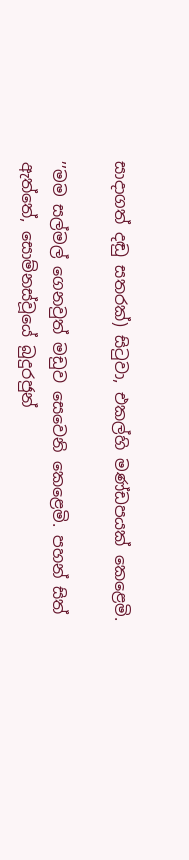සාදාගත් දඬු සතරක්) සිටුවා, එකල්හි මණ්ඩපයක් කෙළෙමි.

’’මම සල්මල් ගෙනවුත් මඩුව සෙවෙනි කෙළෙමි. පහන් සිත් ඇත්තේ, සොම්නස්වූයේ බුදුරජුන්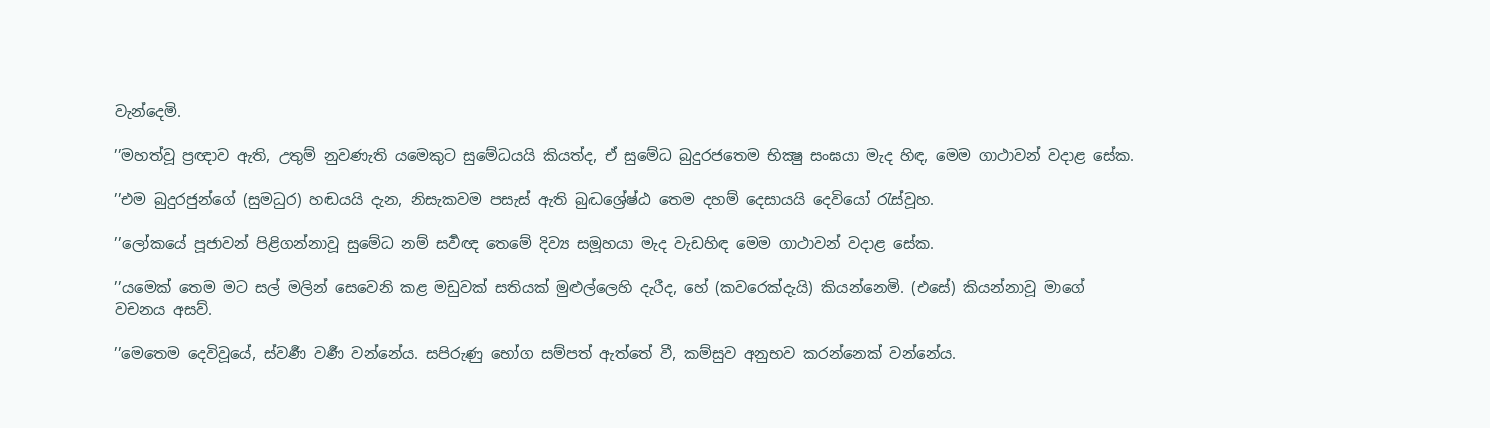වැන්දෙමි.

’’මහත්වූ ප්‍රඥාව ඇති, උතුම් නුවණැති යමෙකුට සුමේධයයි කියත්ද, ඒ සුමේධ බුදුරජතෙම භික්‍ෂු සංඝයා මැද හිඳ, මෙම ගාථාවන් වදාළ සේක.

’’එම බුදුරජුන්ගේ (සුමධුර) හඬයයි දැන, නිසැකවම පසැස් ඇති බුද්‍ධශ්‍රේෂ්ඨ තෙම දහම් දෙසායයි දෙවියෝ රැස්වූහ.

’’ලෝකයේ පූජාවන් පිළිගන්නාවූ සුමේධ නම් සර්‍වඥ තෙමේ දිව්‍ය සමූහයා මැද වැඩහිඳ මෙම ගාථාවන් වදාළ සේක.

’’යමෙක් තෙම මට සල් මලින් සෙවෙනි කළ මඩුවක් සතියක් මුළුල්ලෙහි දැරීද, හේ (කවරෙක්දැයි) කියන්නෙමි. (එසේ) කියන්නාවූ මාගේ වචනය අසව්.

’’මෙතෙම දෙවිවූයේ, ස්වර්‍ණ වර්‍ණ වන්නේය. සපිරුණු භෝග සම්පත් ඇත්තේ වී, කම්සුව අනුභව කරන්නෙක් වන්නේය.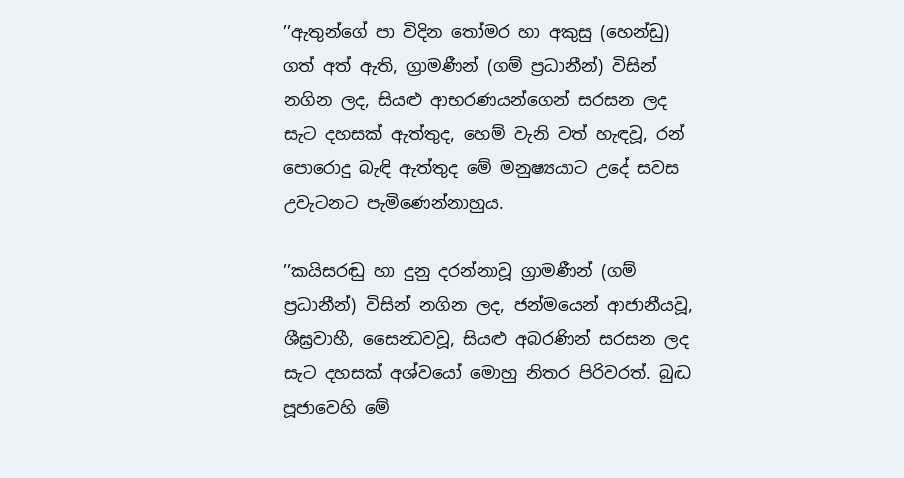’’ඇතුන්ගේ පා විදින තෝමර හා අකුසු (හෙන්ඩු) ගත් අත් ඇති, ග්‍රාමණීන් (ගම් ප්‍රධානීන්) විසින් නගින ලද, සියළු ආභරණයන්ගෙන් සරසන ලද සැට දහසක් ඇත්තුද, හෙම් වැනි වත් හැඳවූ, රන් පොරොදු බැඳි ඇත්තුද මේ මනුෂ්‍යයාට උදේ සවස උවැටනට පැමිණෙන්නාහුය.

’’කයිසරඬු හා දුනු දරන්නාවූ ග්‍රාමණීන් (ගම් ප්‍රධානීන්) විසින් නගින ලද, ජන්මයෙන් ආජානීයවූ, ශීඝ්‍රවාහී, සෛන්‍ධවවූ, සියළු අබරණින් සරසන ලද සැට දහසක් අශ්වයෝ මොහු නිතර පිරිවරත්. බුද්‍ධ පූජාවෙහි මේ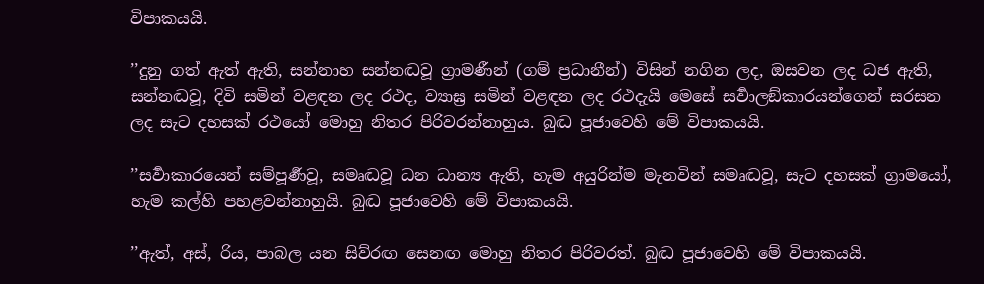විපාකයයි.

’’දුනු ගත් ඇත් ඇති, සන්නාහ සන්නද්‍ධවූ ග්‍රාමණීන් (ගම් ප්‍රධානීන්) විසින් නගින ලද, ඔසවන ලද ධජ ඇති, සන්නද්‍ධවූ, දිවි සමින් වළඳන ලද රථද, ව්‍යාඝ්‍ර සමින් වළඳන ලද රථදැයි මෙසේ සර්‍වාලඞ්කාරයන්ගෙන් සරසන ලද සැට දහසක් රථයෝ මොහු නිතර පිරිවරන්නාහුය. බුද්‍ධ පූජාවෙහි මේ විපාකයයි.

’’සර්‍වාකාරයෙන් සම්පූර්‍ණවූ, සමෘද්‍ධවූ ධන ධාන්‍ය ඇති, හැම අයුරින්ම මැනවින් සමෘද්‍ධවූ, සැට දහසක් ග්‍රාමයෝ, හැම කල්හි පහළවන්නාහුයි. බුද්‍ධ පූජාවෙහි මේ විපාකයයි.

’’ඇත්, අස්, රිය, පාබල යන සිව්රඟ සෙනඟ මොහු නිතර පිරිවරත්. බුද්‍ධ පූජාවෙහි මේ විපාකයයි.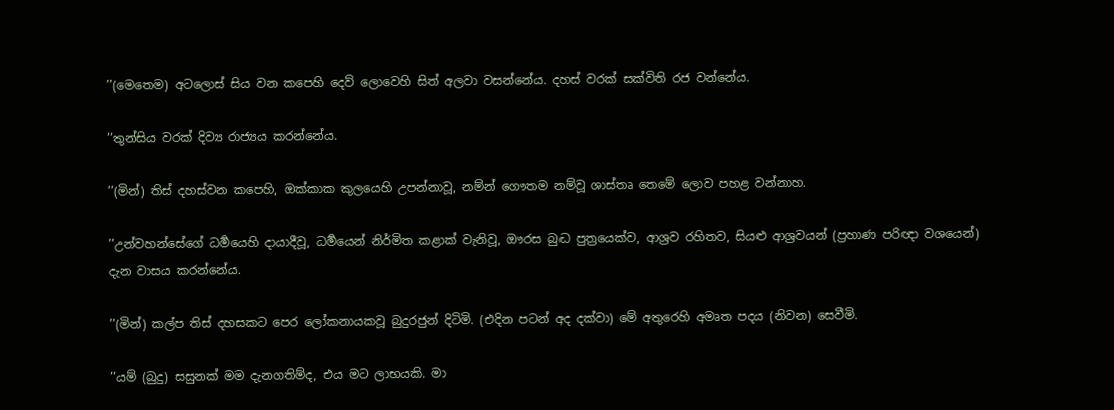’’(මෙතෙම) අටලොස් සිය වන කපෙහි දෙව් ලොවෙහි සිත් අලවා වසන්නේය. දහස් වරක් සක්විති රජ වන්නේය.

’’තුන්සිය වරක් දිව්‍ය රාජ්‍යය කරන්නේය.

’’(මින්) තිස් දහස්වන කපෙහි, ඔක්කාක කුලයෙහි උපන්නාවූ, නම්න් ගෞතම නම්වූ ශාස්තෘ තෙමේ ලොව පහළ වන්නාහ.

’’උන්වහන්සේගේ ධර්‍මයෙහි දායාදීවූ, ධර්‍මයෙන් නිර්මිත කළාක් වැනිවූ, ඖරස බුද්‍ධ පුත්‍රයෙක්ව, ආශ්‍රව රහිතව, සියළු ආශ්‍රවයන් (ප්‍රහාණ පරිඥා වශයෙන්) දැන වාසය කරන්නේය.

’’(මින්) කල්ප තිස් දහසකට පෙර ලෝකනායකවූ බුදුරජුන් දිටිමි. (එදින පටන් අද දක්වා) මේ අතුරෙහි අමෘත පදය (නිවන) සෙවීමි.

’’යම් (බුදු) සසුනක් මම දැනගතිම්ද, එය මට ලාභයකි. මා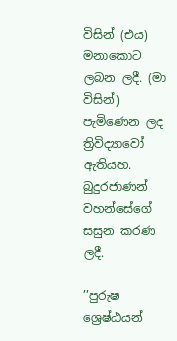විසින් (එය) මනාකොට ලබන ලදී. (මා විසින්) පැමිණෙන ලද ත්‍රිවිද්‍යාවෝ ඇතියහ. බුදුරජාණන් වහන්සේගේ සසුන කරණ ලදී.

’’පුරුෂ ශ්‍රෙෂ්ඨයන්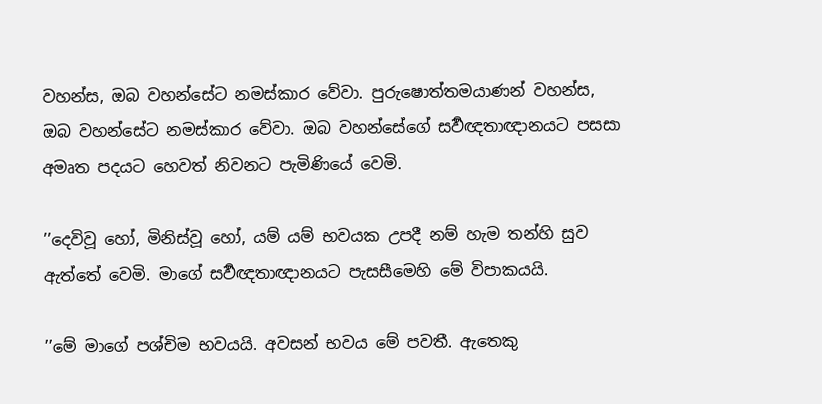වහන්ස, ඔබ වහන්සේට නමස්කාර වේවා. පුරුෂොත්තමයාණන් වහන්ස, ඔබ වහන්සේට නමස්කාර වේවා. ඔබ වහන්සේගේ සර්‍වඥතාඥානයට පසසා අමෘත පදයට හෙවත් නිවනට පැමිණියේ වෙමි.

’’දෙවිවූ හෝ, මිනිස්වූ හෝ, යම් යම් භවයක උපදී නම් හැම තන්හි සුව ඇත්තේ වෙමි. මාගේ සර්‍වඥතාඥානයට පැසසීමෙහි මේ විපාකයයි.

’’මේ මාගේ පශ්චිම භවයයි. අවසන් භවය මේ පවතී. ඇතෙකු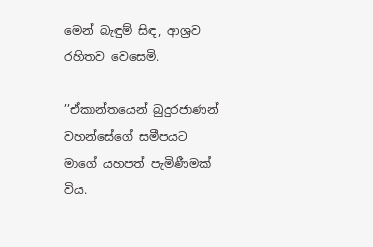මෙන් බැඳුම් සිඳ, ආශ්‍රව රහිතව වෙසෙමි.

’’ඒකාන්තයෙන් බුදුරජාණන් වහන්සේගේ සමීපයට මාගේ යහපත් පැමිණීමක් විය.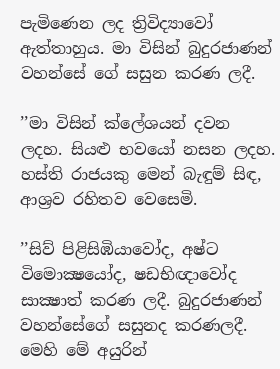පැමිණෙන ලද ත්‍රිවිද්‍යාවෝ ඇත්තාහුය. මා විසින් බුදුරජාණන් වහන්සේ ගේ සසුන කරණ ලදී.

’’මා විසින් ක්ලේශයන් දවන ලදහ. සියළු භවයෝ නසන ලදහ. හස්ති රාජයකු මෙන් බැඳුම් සිඳ, ආශ්‍රව රහිතව වෙසෙමි.

’’සිව් පිළිසිඹියාවෝද, අෂ්ට විමොක්‍ෂයෝද, ෂඩභිඥාවෝද සාක්‍ෂාත් කරණ ලදී. බුදුරජාණන් වහන්සේගේ සසුනද කරණලදී. මෙහි මේ අයුරින්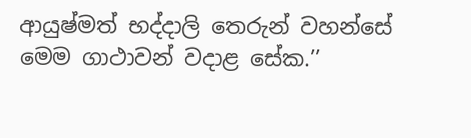ආයුෂ්මත් භද්දාලි තෙරුන් වහන්සේ මෙම ගාථාවන් වදාළ සේක.’’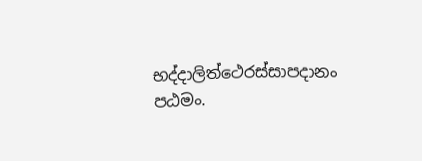භද්දාලිත්ථෙරස්සාපදානං පඨමං.